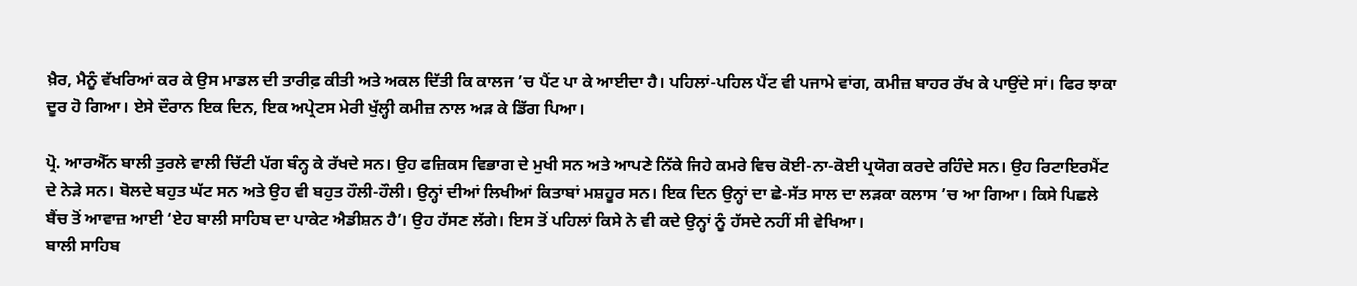ਖ਼ੈਰ, ਮੈਨੂੰ ਵੱਖਰਿਆਂ ਕਰ ਕੇ ਉਸ ਮਾਡਲ ਦੀ ਤਾਰੀਫ਼ ਕੀਤੀ ਅਤੇ ਅਕਲ ਦਿੱਤੀ ਕਿ ਕਾਲਜ ’ਚ ਪੈਂਟ ਪਾ ਕੇ ਆਈਦਾ ਹੈ। ਪਹਿਲਾਂ-ਪਹਿਲ ਪੈਂਟ ਵੀ ਪਜਾਮੇ ਵਾਂਗ, ਕਮੀਜ਼ ਬਾਹਰ ਰੱਖ ਕੇ ਪਾਉਂਦੇ ਸਾਂ। ਫਿਰ ਝਾਕਾ ਦੂਰ ਹੋ ਗਿਆ। ਏਸੇ ਦੌਰਾਨ ਇਕ ਦਿਨ, ਇਕ ਅਪ੍ਰੇਟਸ ਮੇਰੀ ਖੁੱਲ੍ਹੀ ਕਮੀਜ਼ ਨਾਲ ਅੜ ਕੇ ਡਿੱਗ ਪਿਆ।

ਪ੍ਰੋ. ਆਰਐੱਨ ਬਾਲੀ ਤੁਰਲੇ ਵਾਲੀ ਚਿੱਟੀ ਪੱਗ ਬੰਨ੍ਹ ਕੇ ਰੱਖਦੇ ਸਨ। ਉਹ ਫਜ਼ਿਕਸ ਵਿਭਾਗ ਦੇ ਮੁਖੀ ਸਨ ਅਤੇ ਆਪਣੇ ਨਿੱਕੇ ਜਿਹੇ ਕਮਰੇ ਵਿਚ ਕੋਈ-ਨਾ-ਕੋਈ ਪ੍ਰਯੋਗ ਕਰਦੇ ਰਹਿੰਦੇ ਸਨ। ਉਹ ਰਿਟਾਇਰਮੈਂਟ ਦੇ ਨੇੜੇ ਸਨ। ਬੋਲਦੇ ਬਹੁਤ ਘੱਟ ਸਨ ਅਤੇ ਉਹ ਵੀ ਬਹੁਤ ਹੌਲੀ-ਹੌਲੀ। ਉਨ੍ਹਾਂ ਦੀਆਂ ਲਿਖੀਆਂ ਕਿਤਾਬਾਂ ਮਸ਼ਹੂਰ ਸਨ। ਇਕ ਦਿਨ ਉਨ੍ਹਾਂ ਦਾ ਛੇ-ਸੱਤ ਸਾਲ ਦਾ ਲੜਕਾ ਕਲਾਸ ’ਚ ਆ ਗਿਆ। ਕਿਸੇ ਪਿਛਲੇ ਬੈਂਚ ਤੋਂ ਆਵਾਜ਼ ਆਈ ‘ਏਹ ਬਾਲੀ ਸਾਹਿਬ ਦਾ ਪਾਕੇਟ ਐਡੀਸ਼ਨ ਹੈ’। ਉਹ ਹੱਸਣ ਲੱਗੇ। ਇਸ ਤੋਂ ਪਹਿਲਾਂ ਕਿਸੇ ਨੇ ਵੀ ਕਦੇ ਉਨ੍ਹਾਂ ਨੂੰ ਹੱਸਦੇ ਨਹੀਂ ਸੀ ਵੇਖਿਆ।
ਬਾਲੀ ਸਾਹਿਬ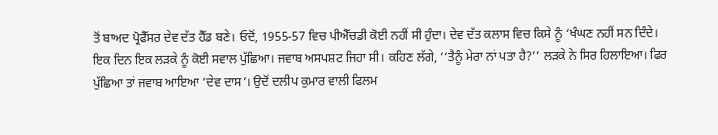ਤੋਂ ਬਾਅਦ ਪ੍ਰੋਫੈੱਸਰ ਦੇਵ ਦੱਤ ਹੈੱਡ ਬਣੇ। ਓਦੋਂ, 1955-57 ਵਿਚ ਪੀਐੱਚਡੀ ਕੋਈ ਨਹੀਂ ਸੀ ਹੁੰਦਾ। ਦੇਵ ਦੱਤ ਕਲਾਸ ਵਿਚ ਕਿਸੇ ਨੂੰ ‘ਖੰਘਣ ਨਹੀਂ ਸਨ ਦਿੰਦੇ। ਇਕ ਦਿਨ ਇਕ ਲੜਕੇ ਨੂੰ ਕੋਈ ਸਵਾਲ ਪੁੱਛਿਆ। ਜਵਾਬ ਅਸਪਸ਼ਟ ਜਿਹਾ ਸੀ। ਕਹਿਣ ਲੱਗੇ, ‘‘ਤੈਨੂੰ ਮੇਰਾ ਨਾਂ ਪਤਾ ਹੈ?’’ ਲੜਕੇ ਨੇ ਸਿਰ ਹਿਲਾਇਆ। ਫਿਰ ਪੁੱਛਿਆ ਤਾਂ ਜਵਾਬ ਆਇਆ ‘ਦੇਵ ਦਾਸ’। ਉਦੋਂ ਦਲੀਪ ਕੁਮਾਰ ਵਾਲੀ ਫਿਲਮ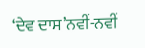‘ਦੇਵ ਦਾਸ’ਨਵੀਂ-ਨਵੀਂ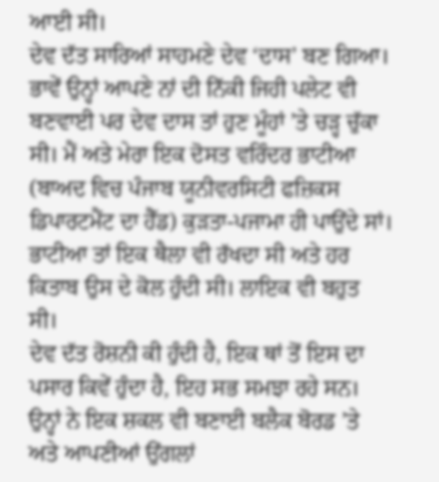ਆਈ ਸੀ।
ਦੇਵ ਦੱਤ ਸਾਰਿਆਂ ਸਾਹਮਣੇ ਦੇਵ ‘ਦਾਸ’ ਬਣ ਗਿਆ। ਭਾਵੇਂ ਉਨ੍ਹਾਂ ਆਪਣੇ ਨਾਂ ਦੀ ਨਿੱਕੀ ਜਿਹੀ ਪਲੇਟ ਵੀ ਬਣਵਾਈ ਪਰ ਦੇਵ ਦਾਸ ਤਾਂ ਹੁਣ ਮੂੰਹਾਂ ’ਤੇ ਚੜ੍ਹ ਚੁੱਕਾ ਸੀ। ਮੈਂ ਅਤੇ ਮੇਰਾ ਇਕ ਦੋਸਤ ਵਰਿੰਦਰ ਭਾਟੀਆ (ਬਾਅਦ ਵਿਚ ਪੰਜਾਬ ਯੂਨੀਵਰਸਿਟੀ ਫਜ਼ਿਕਸ ਡਿਪਾਰਟਮੈਂਟ ਦਾ ਹੈੱਡ) ਕੁੜਤਾ-ਪਜਾਮਾ ਹੀ ਪਾਉਂਦੇ ਸਾਂ। ਭਾਟੀਆ ਤਾਂ ਇਕ ਥੈਲਾ ਵੀ ਰੱਖਦਾ ਸੀ ਅਤੇ ਹਰ ਕਿਤਾਬ ਉਸ ਦੇ ਕੋਲ ਹੁੰਦੀ ਸੀ। ਲਾਇਕ ਵੀ ਬਹੁਤ ਸੀ।
ਦੇਵ ਦੱਤ ਰੋਸ਼ਨੀ ਕੀ ਹੁੰਦੀ ਹੈ, ਇਕ ਥਾਂ ਤੋਂ ਇਸ ਦਾ ਪਸਾਰ ਕਿਵੇਂ ਹੁੰਦਾ ਹੈ, ਇਹ ਸਭ ਸਮਝਾ ਰਹੇ ਸਨ। ਉਨ੍ਹਾਂ ਨੇ ਇਕ ਸ਼ਕਲ ਵੀ ਬਣਾਈ ਬਲੈਕ ਬੋਰਡ ’ਤੇ ਅਤੇ ਆਪਣੀਆਂ ਉਂਗਲਾਂ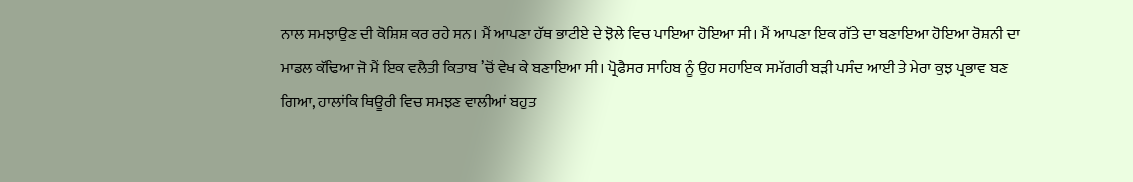ਨਾਲ ਸਮਝਾਉਣ ਦੀ ਕੋਸ਼ਿਸ਼ ਕਰ ਰਹੇ ਸਨ। ਮੈਂ ਆਪਣਾ ਹੱਥ ਭਾਟੀਏ ਦੇ ਝੋਲੇ ਵਿਚ ਪਾਇਆ ਹੋਇਆ ਸੀ। ਮੈਂ ਆਪਣਾ ਇਕ ਗੱਤੇ ਦਾ ਬਣਾਇਆ ਹੋਇਆ ਰੋਸ਼ਨੀ ਦਾ ਮਾਡਲ ਕੱਢਿਆ ਜੋ ਮੈਂ ਇਕ ਵਲੈਤੀ ਕਿਤਾਬ ’ਚੋਂ ਵੇਖ ਕੇ ਬਣਾਇਆ ਸੀ। ਪ੍ਰੋਫੈਸਰ ਸਾਹਿਬ ਨੂੰ ਉਹ ਸਹਾਇਕ ਸਮੱਗਰੀ ਬੜੀ ਪਸੰਦ ਆਈ ਤੇ ਮੇਰਾ ਕੁਝ ਪ੍ਰਭਾਵ ਬਣ ਗਿਆ, ਹਾਲਾਂਕਿ ਥਿਊਰੀ ਵਿਚ ਸਮਝਣ ਵਾਲੀਆਂ ਬਹੁਤ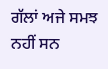ਗੱਲਾਂ ਅਜੇ ਸਮਝ ਨਹੀਂ ਸਨ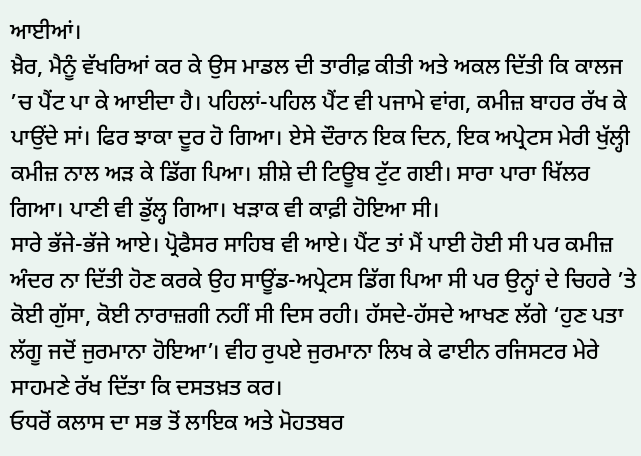ਆਈਆਂ।
ਖ਼ੈਰ, ਮੈਨੂੰ ਵੱਖਰਿਆਂ ਕਰ ਕੇ ਉਸ ਮਾਡਲ ਦੀ ਤਾਰੀਫ਼ ਕੀਤੀ ਅਤੇ ਅਕਲ ਦਿੱਤੀ ਕਿ ਕਾਲਜ ’ਚ ਪੈਂਟ ਪਾ ਕੇ ਆਈਦਾ ਹੈ। ਪਹਿਲਾਂ-ਪਹਿਲ ਪੈਂਟ ਵੀ ਪਜਾਮੇ ਵਾਂਗ, ਕਮੀਜ਼ ਬਾਹਰ ਰੱਖ ਕੇ ਪਾਉਂਦੇ ਸਾਂ। ਫਿਰ ਝਾਕਾ ਦੂਰ ਹੋ ਗਿਆ। ਏਸੇ ਦੌਰਾਨ ਇਕ ਦਿਨ, ਇਕ ਅਪ੍ਰੇਟਸ ਮੇਰੀ ਖੁੱਲ੍ਹੀ ਕਮੀਜ਼ ਨਾਲ ਅੜ ਕੇ ਡਿੱਗ ਪਿਆ। ਸ਼ੀਸ਼ੇ ਦੀ ਟਿਊਬ ਟੁੱਟ ਗਈ। ਸਾਰਾ ਪਾਰਾ ਖਿੱਲਰ ਗਿਆ। ਪਾਣੀ ਵੀ ਡੁੱਲ੍ਹ ਗਿਆ। ਖੜਾਕ ਵੀ ਕਾਫ਼ੀ ਹੋਇਆ ਸੀ।
ਸਾਰੇ ਭੱਜੇ-ਭੱਜੇ ਆਏ। ਪ੍ਰੋਫੈਸਰ ਸਾਹਿਬ ਵੀ ਆਏ। ਪੈਂਟ ਤਾਂ ਮੈਂ ਪਾਈ ਹੋਈ ਸੀ ਪਰ ਕਮੀਜ਼ ਅੰਦਰ ਨਾ ਦਿੱਤੀ ਹੋਣ ਕਰਕੇ ਉਹ ਸਾਊਂਡ-ਅਪ੍ਰੇਟਸ ਡਿੱਗ ਪਿਆ ਸੀ ਪਰ ਉਨ੍ਹਾਂ ਦੇ ਚਿਹਰੇ ’ਤੇ ਕੋਈ ਗੁੱਸਾ, ਕੋਈ ਨਾਰਾਜ਼ਗੀ ਨਹੀਂ ਸੀ ਦਿਸ ਰਹੀ। ਹੱਸਦੇ-ਹੱਸਦੇ ਆਖਣ ਲੱਗੇ ‘ਹੁਣ ਪਤਾ ਲੱਗੂ ਜਦੋਂ ਜੁਰਮਾਨਾ ਹੋਇਆ’। ਵੀਹ ਰੁਪਏ ਜੁਰਮਾਨਾ ਲਿਖ ਕੇ ਫਾਈਨ ਰਜਿਸਟਰ ਮੇਰੇ ਸਾਹਮਣੇ ਰੱਖ ਦਿੱਤਾ ਕਿ ਦਸਤਖ਼ਤ ਕਰ।
ਓਧਰੋਂ ਕਲਾਸ ਦਾ ਸਭ ਤੋਂ ਲਾਇਕ ਅਤੇ ਮੋਹਤਬਰ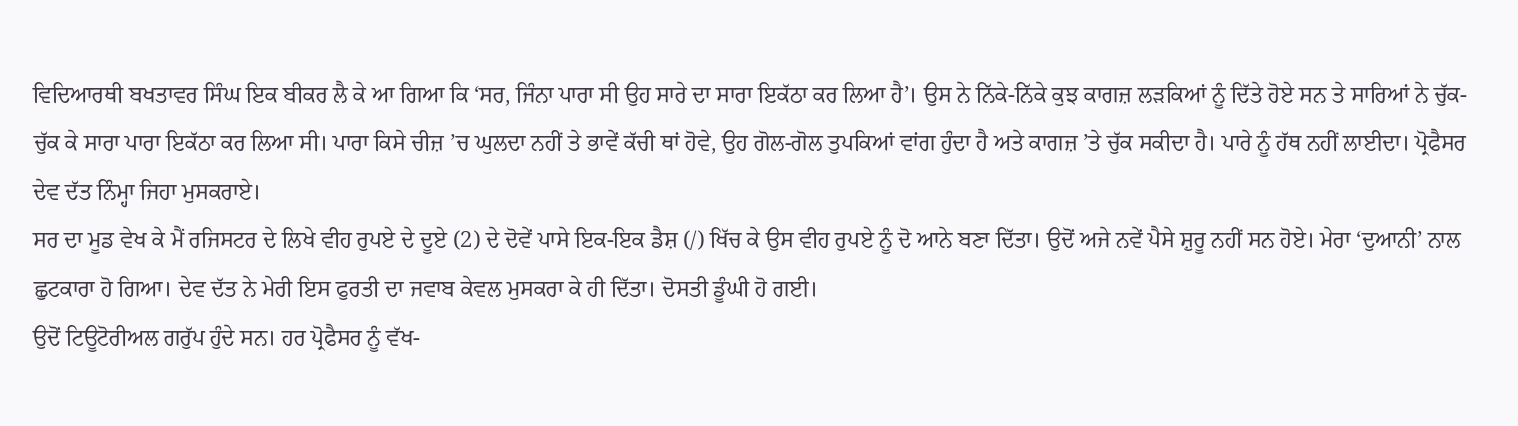ਵਿਦਿਆਰਥੀ ਬਖਤਾਵਰ ਸਿੰਘ ਇਕ ਬੀਕਰ ਲੈ ਕੇ ਆ ਗਿਆ ਕਿ ‘ਸਰ, ਜਿੰਨਾ ਪਾਰਾ ਸੀ ਉਹ ਸਾਰੇ ਦਾ ਸਾਰਾ ਇਕੱਠਾ ਕਰ ਲਿਆ ਹੈ’। ਉਸ ਨੇ ਨਿੱਕੇ-ਨਿੱਕੇ ਕੁਝ ਕਾਗਜ਼ ਲੜਕਿਆਂ ਨੂੰ ਦਿੱਤੇ ਹੋਏ ਸਨ ਤੇ ਸਾਰਿਆਂ ਨੇ ਚੁੱਕ-ਚੁੱਕ ਕੇ ਸਾਰਾ ਪਾਰਾ ਇਕੱਠਾ ਕਰ ਲਿਆ ਸੀ। ਪਾਰਾ ਕਿਸੇ ਚੀਜ਼ ’ਚ ਘੁਲਦਾ ਨਹੀਂ ਤੇ ਭਾਵੇਂ ਕੱਚੀ ਥਾਂ ਹੋਵੇ, ਉਹ ਗੋਲ-ਗੋਲ ਤੁਪਕਿਆਂ ਵਾਂਗ ਹੁੰਦਾ ਹੈ ਅਤੇ ਕਾਗਜ਼ ’ਤੇ ਚੁੱਕ ਸਕੀਦਾ ਹੈ। ਪਾਰੇ ਨੂੰ ਹੱਥ ਨਹੀਂ ਲਾਈਦਾ। ਪ੍ਰੋਫੈਸਰ ਦੇਵ ਦੱਤ ਨਿੰਮ੍ਹਾ ਜਿਹਾ ਮੁਸਕਰਾਏ।
ਸਰ ਦਾ ਮੂਡ ਵੇਖ ਕੇ ਮੈਂ ਰਜਿਸਟਰ ਦੇ ਲਿਖੇ ਵੀਹ ਰੁਪਏ ਦੇ ਦੂਏ (2) ਦੇ ਦੋਵੇਂ ਪਾਸੇ ਇਕ-ਇਕ ਡੈਸ਼ (/) ਖਿੱਚ ਕੇ ਉਸ ਵੀਹ ਰੁਪਏ ਨੂੰ ਦੋ ਆਨੇ ਬਣਾ ਦਿੱਤਾ। ਉਦੋਂ ਅਜੇ ਨਵੇਂ ਪੈਸੇ ਸ਼ੁਰੂ ਨਹੀਂ ਸਨ ਹੋਏ। ਮੇਰਾ ‘ਦੁਆਨੀ’ ਨਾਲ ਛੁਟਕਾਰਾ ਹੋ ਗਿਆ। ਦੇਵ ਦੱਤ ਨੇ ਮੇਰੀ ਇਸ ਫੁਰਤੀ ਦਾ ਜਵਾਬ ਕੇਵਲ ਮੁਸਕਰਾ ਕੇ ਹੀ ਦਿੱਤਾ। ਦੋਸਤੀ ਡੂੰਘੀ ਹੋ ਗਈ।
ਉਦੋਂ ਟਿਊਟੋਰੀਅਲ ਗਰੁੱਪ ਹੁੰਦੇ ਸਨ। ਹਰ ਪ੍ਰੋਫੈਸਰ ਨੂੰ ਵੱਖ-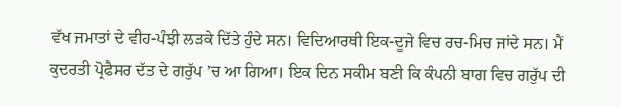ਵੱਖ ਜਮਾਤਾਂ ਦੇ ਵੀਹ-ਪੰਝੀ ਲੜਕੇ ਦਿੱਤੇ ਹੁੰਦੇ ਸਨ। ਵਿਦਿਆਰਥੀ ਇਕ-ਦੂਜੇ ਵਿਚ ਰਚ-ਮਿਚ ਜਾਂਦੇ ਸਨ। ਮੈਂ ਕੁਦਰਤੀ ਪ੍ਰੋਫੈਸਰ ਦੱਤ ਦੇ ਗਰੁੱਪ ’ਚ ਆ ਗਿਆ। ਇਕ ਦਿਨ ਸਕੀਮ ਬਣੀ ਕਿ ਕੰਪਨੀ ਬਾਗ ਵਿਚ ਗਰੁੱਪ ਦੀ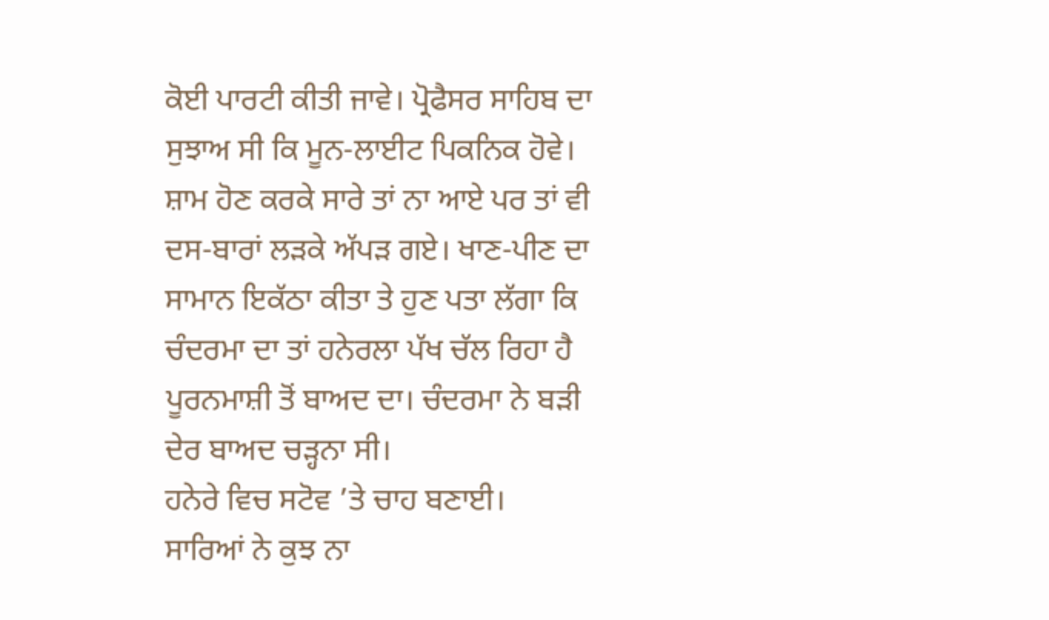ਕੋਈ ਪਾਰਟੀ ਕੀਤੀ ਜਾਵੇ। ਪ੍ਰੋਫੈਸਰ ਸਾਹਿਬ ਦਾ ਸੁਝਾਅ ਸੀ ਕਿ ਮੂਨ-ਲਾਈਟ ਪਿਕਨਿਕ ਹੋਵੇ। ਸ਼ਾਮ ਹੋਣ ਕਰਕੇ ਸਾਰੇ ਤਾਂ ਨਾ ਆਏ ਪਰ ਤਾਂ ਵੀ ਦਸ-ਬਾਰਾਂ ਲੜਕੇ ਅੱਪੜ ਗਏ। ਖਾਣ-ਪੀਣ ਦਾ ਸਾਮਾਨ ਇਕੱਠਾ ਕੀਤਾ ਤੇ ਹੁਣ ਪਤਾ ਲੱਗਾ ਕਿ ਚੰਦਰਮਾ ਦਾ ਤਾਂ ਹਨੇਰਲਾ ਪੱਖ ਚੱਲ ਰਿਹਾ ਹੈ ਪੂਰਨਮਾਸ਼ੀ ਤੋਂ ਬਾਅਦ ਦਾ। ਚੰਦਰਮਾ ਨੇ ਬੜੀ ਦੇਰ ਬਾਅਦ ਚੜ੍ਹਨਾ ਸੀ।
ਹਨੇਰੇ ਵਿਚ ਸਟੋਵ ’ਤੇ ਚਾਹ ਬਣਾਈ। ਸਾਰਿਆਂ ਨੇ ਕੁਝ ਨਾ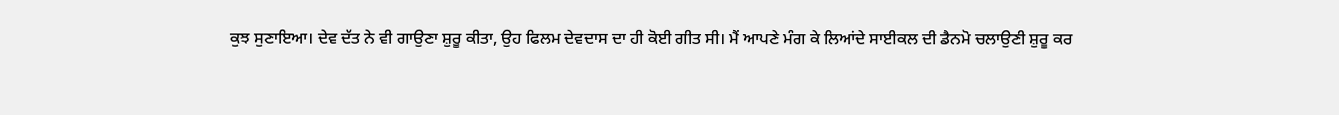ਕੁਝ ਸੁਣਾਇਆ। ਦੇਵ ਦੱਤ ਨੇ ਵੀ ਗਾਉਣਾ ਸ਼ੁਰੂ ਕੀਤਾ, ਉਹ ਫਿਲਮ ਦੇਵਦਾਸ ਦਾ ਹੀ ਕੋਈ ਗੀਤ ਸੀ। ਮੈਂ ਆਪਣੇ ਮੰਗ ਕੇ ਲਿਆਂਦੇ ਸਾਈਕਲ ਦੀ ਡੈਨਮੋ ਚਲਾਉਣੀ ਸ਼ੁਰੂ ਕਰ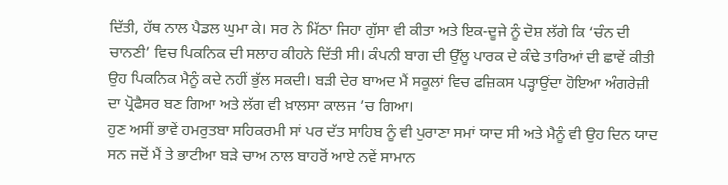ਦਿੱਤੀ, ਹੱਥ ਨਾਲ ਪੈਡਲ ਘੁਮਾ ਕੇ। ਸਰ ਨੇ ਮਿੱਠਾ ਜਿਹਾ ਗੁੱਸਾ ਵੀ ਕੀਤਾ ਅਤੇ ਇਕ-ਦੂਜੇ ਨੂੰ ਦੋਸ਼ ਲੱਗੇ ਕਿ ‘ਚੰਨ ਦੀ ਚਾਨਣੀ’ ਵਿਚ ਪਿਕਨਿਕ ਦੀ ਸਲਾਹ ਕੀਹਨੇ ਦਿੱਤੀ ਸੀ। ਕੰਪਨੀ ਬਾਗ ਦੀ ਉੱਲੂ ਪਾਰਕ ਦੇ ਕੰਢੇ ਤਾਰਿਆਂ ਦੀ ਛਾਵੇਂ ਕੀਤੀ ਉਹ ਪਿਕਨਿਕ ਮੈਨੂੰ ਕਦੇ ਨਹੀਂ ਭੁੱਲ ਸਕਦੀ। ਬੜੀ ਦੇਰ ਬਾਅਦ ਮੈਂ ਸਕੂਲਾਂ ਵਿਚ ਫਜ਼ਿਕਸ ਪੜ੍ਹਾਉਂਦਾ ਹੋਇਆ ਅੰਗਰੇਜ਼ੀ ਦਾ ਪ੍ਰੋਫੈਸਰ ਬਣ ਗਿਆ ਅਤੇ ਲੱਗ ਵੀ ਖ਼ਾਲਸਾ ਕਾਲਜ ’ਚ ਗਿਆ।
ਹੁਣ ਅਸੀਂ ਭਾਵੇਂ ਹਮਰੁਤਬਾ ਸਹਿਕਰਮੀ ਸਾਂ ਪਰ ਦੱਤ ਸਾਹਿਬ ਨੂੰ ਵੀ ਪੁਰਾਣਾ ਸਮਾਂ ਯਾਦ ਸੀ ਅਤੇ ਮੈਨੂੰ ਵੀ ਉਹ ਦਿਨ ਯਾਦ ਸਨ ਜਦੋਂ ਮੈਂ ਤੇ ਭਾਟੀਆ ਬੜੇ ਚਾਅ ਨਾਲ ਬਾਹਰੋਂ ਆਏ ਨਵੇਂ ਸਾਮਾਨ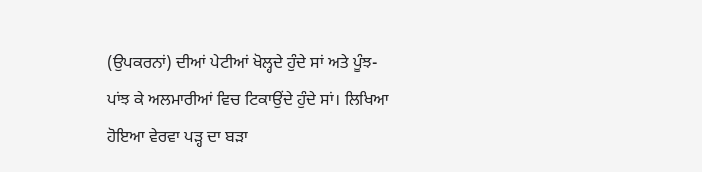(ਉਪਕਰਨਾਂ) ਦੀਆਂ ਪੇਟੀਆਂ ਖੋਲ੍ਹਦੇ ਹੁੰਦੇ ਸਾਂ ਅਤੇ ਪੂੰਝ-ਪਾਂਝ ਕੇ ਅਲਮਾਰੀਆਂ ਵਿਚ ਟਿਕਾਉਂਦੇ ਹੁੰਦੇ ਸਾਂ। ਲਿਖਿਆ ਹੋਇਆ ਵੇਰਵਾ ਪੜ੍ਹ ਦਾ ਬੜਾ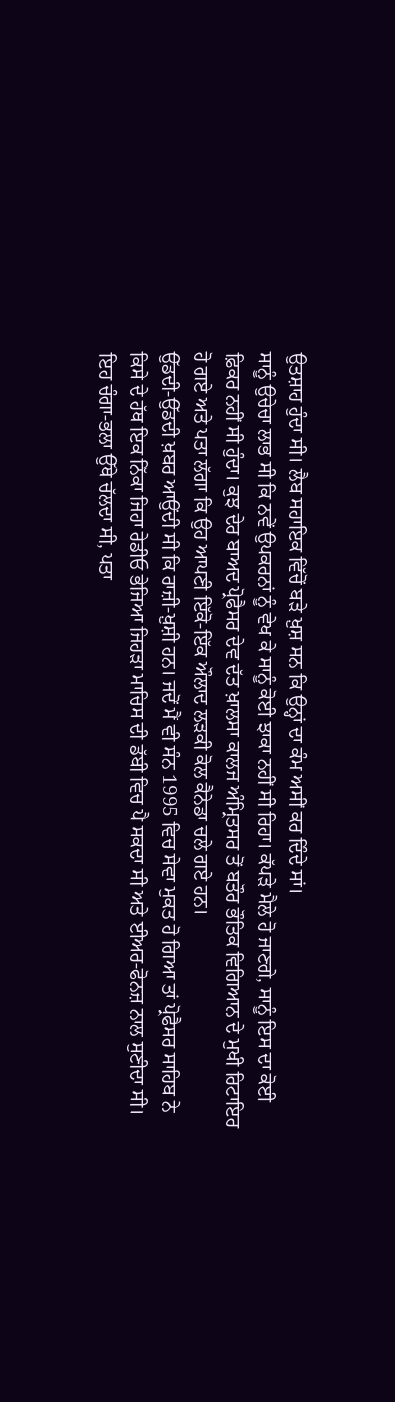ਉਤਸ਼ਾਹ ਹੁੰਦਾ ਸੀ। ਲੈਬ ਸਹਾਇਕ ਵਿੱਚੋਂ ਬੜੇ ਖ਼ੁਸ਼ ਸਨ ਕਿ ਉਨ੍ਹਾਂ ਦਾ ਕੰਮ ਅਸੀਂ ਕਰ ਦਿੰਦੇ ਸਾਂ।
ਸਾਨੂੰ ਉਚੇਚਾ ਲਾਭ ਸੀ ਕਿ ਨਵੇਂ ਉਪਕਰਨਾਂ ਨੂੰ ਵੇਖ ਕੇ ਸਾਨੂੰ ਕੋਈ ਝਾਕਾ ਨਹੀਂ ਸੀ ਰਿਹਾ। ਕੱਪੜੇ ਮੈਲੇ ਹੋ ਜਾਣਗੇ, ਸਾਨੂੰ ਇਸ ਦਾ ਕੋਈ ਫ਼ਿਕਰ ਨਹੀਂ ਸੀ ਹੁੰਦਾ। ਕੁਝ ਦੇਰ ਬਾਅਦ ਪ੍ਰੋਫੈਸਰ ਦੇਵ ਦੱਤ ਖ਼ਾਲਸਾ ਕਾਲਜ ਅੰਮ੍ਰਿਤਸਰ ਤੋਂ ਬਤੌਰ ਭੌਤਿਕ ਵਿਗਿਆਨ ਦੇ ਮੁਖੀ ਰਿਟਾਇਰ ਹੋ ਗਏ ਅਤੇ ਪਤਾ ਲੱਗਾ ਕਿ ਉਹ ਆਪਣੀ ਇੱਕੋ-ਇੱਕ ਔਲਾਦ ਲੜਕੀ ਕੋਲ ਕੈਨੇਡਾ ਚਲੇ ਗਏ ਹਨ।
ਉੱਡਦੀ-ਉੱਡਦੀ ਖ਼ਬਰ ਆਉਂਦੀ ਸੀ ਕਿ ਰਾਜ਼ੀ-ਖ਼ੁਸ਼ੀ ਹਨ। ਜਦੋਂ ਮੈਂ ਵੀ ਸੰਨ 1995 ਵਿਚ ਸੇਵਾ ਮੁਕਤ ਹੋ ਗਿਆ ਤਾਂ ਪ੍ਰੋਫੈਸਰ ਸਾਹਿਬ ਨੇ ਕਿਸੇ ਦੇ ਹੱਥ ਇਕ ਨਿੱਕਾ ਜਿਹਾ ਰੇਡੀਓ ਭੇਜਿਆ ਜਿਹੜਾ ਮਾਚਿਸ ਦੀ ਡੱਬੀ ਵਿਚ ਪੈ ਸਕਦਾ ਸੀ ਅਤੇ ਈਅਰ-ਫੋਨਜ਼ ਨਾਲ ਸੁਣੀਦਾ ਸੀ।
ਇਹ ਚੰਗਾ-ਭਲਾ ਉੱਥੇ ਚੱਲਦਾ ਸੀ, ਪਤਾ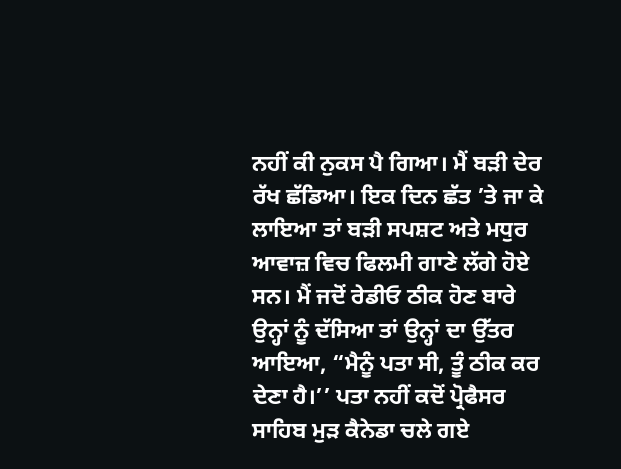ਨਹੀਂ ਕੀ ਨੁਕਸ ਪੈ ਗਿਆ। ਮੈਂ ਬੜੀ ਦੇਰ ਰੱਖ ਛੱਡਿਆ। ਇਕ ਦਿਨ ਛੱਤ ’ਤੇ ਜਾ ਕੇ ਲਾਇਆ ਤਾਂ ਬੜੀ ਸਪਸ਼ਟ ਅਤੇ ਮਧੁਰ ਆਵਾਜ਼ ਵਿਚ ਫਿਲਮੀ ਗਾਣੇ ਲੱਗੇ ਹੋਏ ਸਨ। ਮੈਂ ਜਦੋਂ ਰੇਡੀਓ ਠੀਕ ਹੋਣ ਬਾਰੇ ਉਨ੍ਹਾਂ ਨੂੰ ਦੱਸਿਆ ਤਾਂ ਉਨ੍ਹਾਂ ਦਾ ਉੱਤਰ ਆਇਆ, “ਮੈਨੂੰ ਪਤਾ ਸੀ, ਤੂੰ ਠੀਕ ਕਰ ਦੇਣਾ ਹੈ।’’ ਪਤਾ ਨਹੀਂ ਕਦੋਂ ਪ੍ਰੋਫੈਸਰ ਸਾਹਿਬ ਮੁੜ ਕੈਨੇਡਾ ਚਲੇ ਗਏ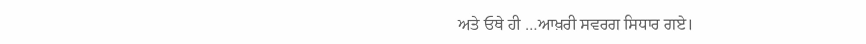ਅਤੇ ਓਥੇ ਹੀ …ਆਖ਼ਰੀ ਸਵਰਗ ਸਿਧਾਰ ਗਏ।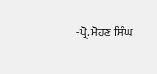-ਪ੍ਰੋ. ਮੋਹਣ ਸਿੰਘ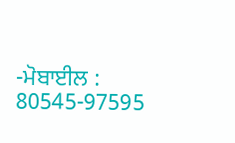-ਮੋਬਾਈਲ : 80545-97595